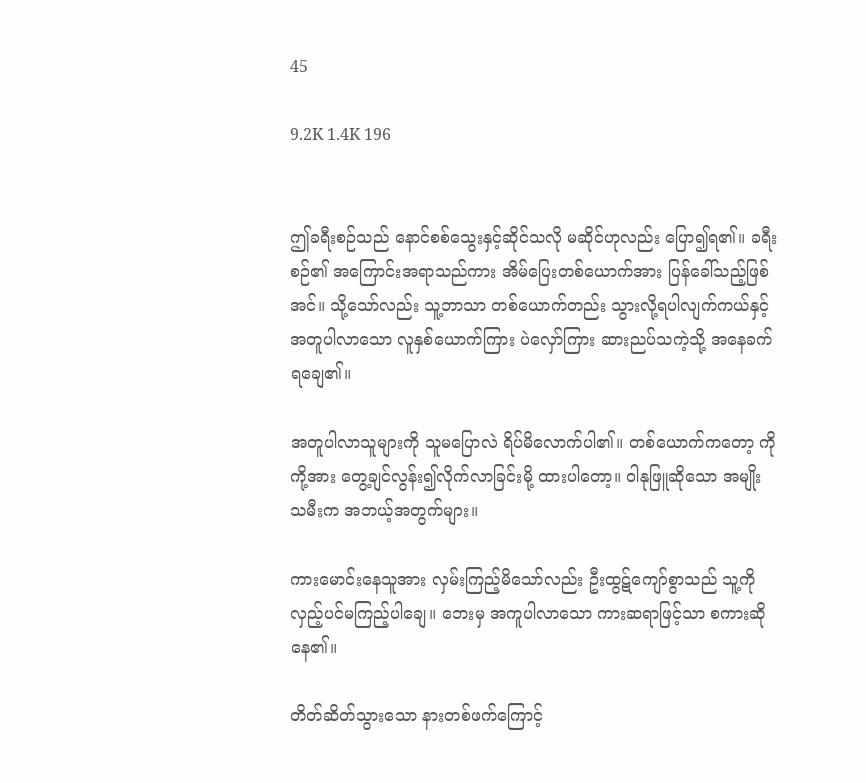45

9.2K 1.4K 196


ဤခရီးစဉ်သည် နောင်စစ်သွေးနှင့်ဆိုင်သလို မဆိုင်ဟုလည်း ပြော၍ရ၏။ ခရီးစဉ်၏ အကြောင်းအရာသည်ကား အိမ်ပြေးတစ်ယောက်အား ပြန်ခေါ်သည့်ဖြစ်အင်။ သို့သော်လည်း သူ့ဘာသာ တစ်ယောက်တည်း သွားလို့ရပါလျက်ကယ်နှင့် အတူပါလာသော လူနှစ်ယောက်ကြား ပဲလှော်ကြား ဆားညပ်သကဲ့သို့ အနေခက်ရချေ၏။

အတူပါလာသူများကို သူမပြောလဲ ရိပ်မိလောက်ပါ၏။ တစ်ယောက်ကတော့ ကိုကို့အား တွေ့ချင်လွန်း၍လိုက်လာခြင်းမို့ ထားပါတော့။ ဝါနုဖြူဆိုသော အမျိုးသမီးက အဘယ့်အတွက်များ။

ကားမောင်းနေသူအား လှမ်းကြည့်မိသော်လည်း ဦးထွဋ်ကျော်စွာသည် သူ့ကို လှည့်ပင်မကြည့်ပါချေ။ ဘေးမှ အကူပါလာသော ကားဆရာဖြင့်သာ စကားဆိုနေ၏။

တိတ်ဆိတ်သွားသော နားတစ်ဖက်ကြောင့်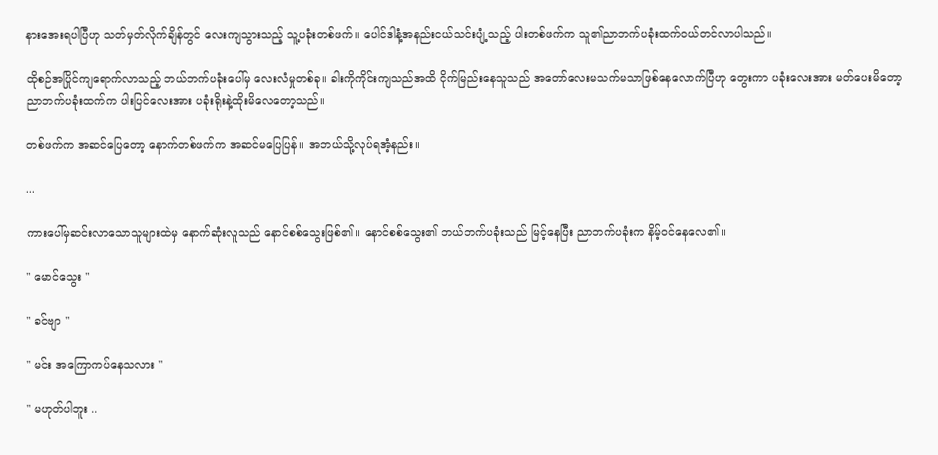နားအေးရပါပြီဟု သတ်မှတ်လိုက်ချိန်တွင် လေးကျသွားသည့် သူ့ပခုံးတစ်ဖက်။ ပေါင်ဒါနံ့အနည်းငယ်သင်းပျံ့သည့် ပါးတစ်ဖက်က သူ၏ညာဘက်ပခုံးထက်ဝယ်တင်လာပါသည်။

ထိုစဉ်အပြိုင်ကျရောက်လာသည့် ဘယ်ဘက်ပခုံးပေါ်မှ လေးလံမှုတစ်ခု။ ခါးကိုကိုင်းကျသည်အထိ ငိုက်မြည်းနေသူသည် အတော်လေးမသက်မသာဖြစ်နေလောက်ပြီဟု တွေးကာ ပခုံးလေးအား မတ်ပေးမိတော့ ညာဘက်ပခုံးထက်က ပါးပြင်လေးအား ပခုံးရိုးနဲ့ထိုးမိလေတော့သည်။

တစ်ဖက်က အဆင်ပြေတော့ နောက်တစ်ဖက်က အဆင်မပြေပြန်။ အဘယ်သို့လုပ်ရအံ့နည်း။

...

ကားပေါ်မှဆင်းလာသောသူများထဲမှ နောက်ဆုံးလူသည် နောင်စစ်သွေးဖြစ်၏။ နောင်စစ်သွေး၏ ဘယ်ဘက်ပခုံးသည် မြင့်နေပြီး ညာဘက်ပခုံးက နိမ့်ဝင်နေလေ၏။

" မောင်သွေး "

" ခင်ဗျာ "

" မင်း အကြောကပ်နေသလား "

" မဟုတ်ပါဘူး ..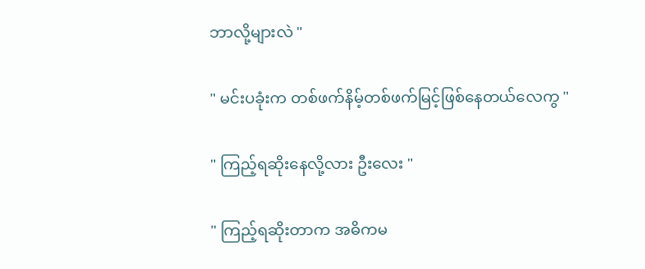ဘာလို့များလဲ "

" မင်းပခုံးက တစ်ဖက်နိမ့်တစ်ဖက်မြင့်ဖြစ်နေတယ်လေကွ "

" ကြည့်ရဆိုးနေလို့လား ဦးလေး "

" ကြည့်ရဆိုးတာက အဓိကမ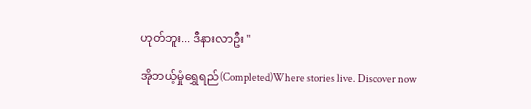ဟုတ်ဘူး... ဒီနားလာဦး "

အိုဘယ့်မှုံရွှေရည်(Completed)Where stories live. Discover now